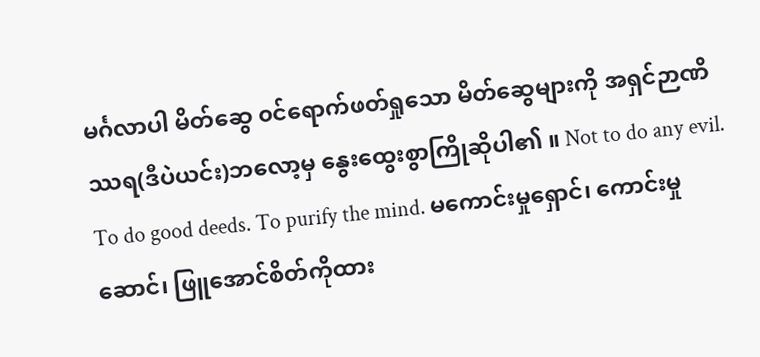မင်္ဂလာပါ မိတ်ဆွေ ၀င်ရောက်ဖတ်ရှုသော မိတ်ဆွေများကို အရှင်ဉာဏိဿရ(ဒီပဲယင်း)ဘလော့မှ နွေးထွေးစွာကြိုဆိုပါ၏ ။ Not to do any evil. To do good deeds. To purify the mind. မကောင်းမှုရှောင်၊ ကောင်းမှုဆောင်၊ ဖြူအောင်စိတ်ကိုထား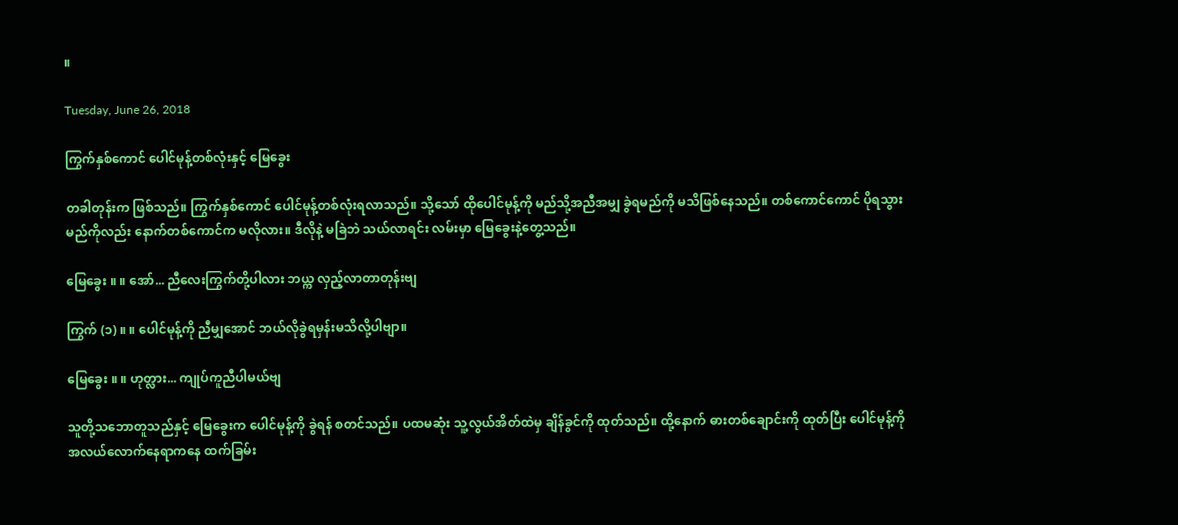။

Tuesday, June 26, 2018

ကြွက်နှစ်ကောင် ပေါင်မုန့်တစ်လုံးနှင့် မြေခွေး

တခါတုန်းက ဖြစ်သည်။ ကြွက်နှစ်ကောင် ပေါင်မုန့်တစ်လုံးရလာသည်။ သို့သော် ထိုပေါင်မုန့်ကို မည်သို့အညီအမျှ ခွဲရမည်ကို မသိဖြစ်နေသည်။ တစ်ကောင်ကောင် ပိုရသွားမည်ကိုလည်း နောက်တစ်ကောင်က မလိုလား။ ဒီလိုနဲ့ မခြဲဘဲ သယ်လာရင်း လမ်းမှာ မြေခွေးနဲ့တွေ့သည်။

မြေခွေး ။ ။ အော်... ညီလေးကြွက်တို့ပါလား ဘယ္က လှည့်လာတာတုန်းဗျ

ကြွက် (၁) ။ ။ ပေါင်မုန့်ကို ညီမျှအောင် ဘယ်လိုခွဲရမှန်းမသိလို့ပါဗျာ။

မြေခွေး ။ ။ ဟုတ္လား... ကျုပ်ကူညီပါမယ်ဗျ

သူတို့သဘောတူသည်နှင့် မြေခွေးက ပေါင်မုန့်ကို ခွဲရန် စတင်သည်။ ပထမဆုံး သူ့လွယ်အိတ်ထဲမှ ချိန်ခွင်ကို ထုတ်သည်။ ထို့နောက် ဓားတစ်ချောင်းကို ထုတ်ပြီး ပေါင်မုန့်ကို အလယ်လောက်နေရာကနေ ထက်ခြမ်း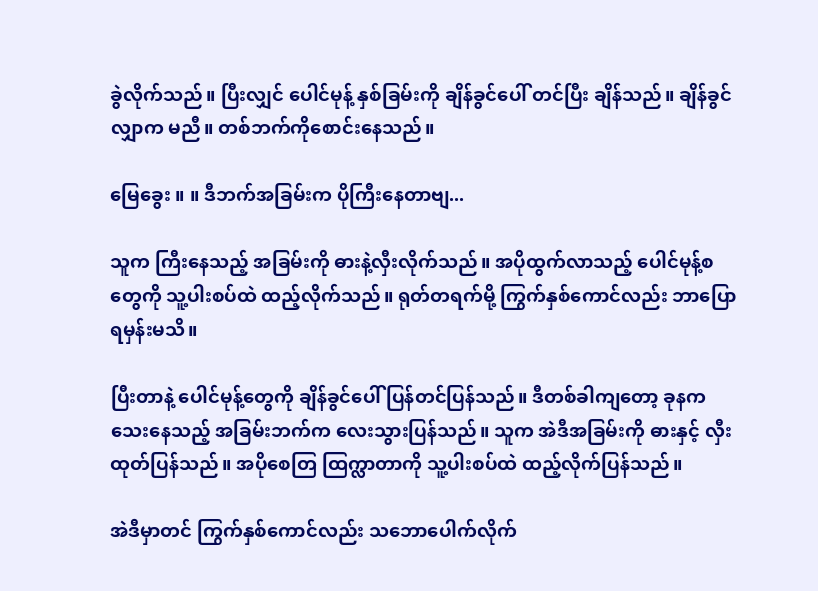ခွဲလိုက်သည်။ ပြီးလျှင် ပေါင်မုန့် နှစ်ခြမ်းကို ချိန်ခွင်ပေါ် တင်ပြီး ချိန်သည်။ ချိန်ခွင်လျှာက မညီ။ တစ်ဘက်ကိုစောင်းနေသည်။

မြေခွေး ။ ။ ဒီဘက်အခြမ်းက ပိုကြီးနေတာဗျ...

သူက ကြီးနေသည့် အခြမ်းကို ဓားနဲ့လှီးလိုက်သည်။ အပိုထွက်လာသည့် ပေါင်မုန့်စတွေကို သူ့ပါးစပ်ထဲ ထည့်လိုက်သည်။ ရုတ်တရက်မို့ ကြွက်နှစ်ကောင်လည်း ဘာပြောရမှန်းမသိ။

ပြီးတာနဲ့ ပေါင်မုန့်တွေကို ချိန်ခွင်ပေါ် ပြန်တင်ပြန်သည်။ ဒီတစ်ခါကျတော့ ခုနကသေးနေသည့် အခြမ်းဘက်က လေးသွားပြန်သည်။ သူက အဲဒီအခြမ်းကို ဓားနှင့် လှီးထုတ်ပြန်သည်။ အပိုစေတြ ထြက္လာတာကို သူ့ပါးစပ်ထဲ ထည့်လိုက်ပြန်သည်။

အဲဒီမှာတင် ကြွက်နှစ်ကောင်လည်း သဘောပေါက်လိုက်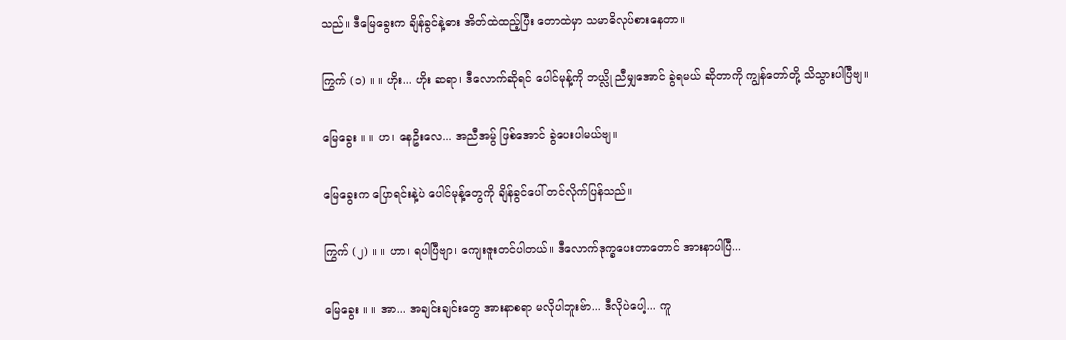သည်။ ဒီမြေခွေးက ချိန်ခွင်နဲ့ဓား အိတ်ထဲထည့်ပြီး တောထဲမှာ သမာဓိလုပ်စားနေတာ။

ကြွက် (၁) ။ ။ ဟိုး... ဟိုး ဆရာ၊ ဒီလောက်ဆိုရင် ပေါင်မုန့်ကို ဘယ္လို ညီမျှအောင် ခွဲရမယ် ဆိုတာကို ကျွန်တော်တို့ သိသွားပါပြီဗျ။

မြေခွေး ။ ။ ဟ၊ နေဦးလေ... အညီအမွ် ဖြစ်အောင် ခွဲပေးပါမယ်ဗျ။

မြေခွေးက ပြောရင်းနဲ့ပဲ ပေါင်မုန့်တွေကို ချိန်ခွင်ပေါ် တင်လိုက်ပြန်သည်။

ကြွက် (၂) ။ ။ ဟာ၊ ရပါပြီဗျာ၊ ကျေးဇူးတင်ပါတယ်။ ဒီလောက်ဒုက္ခပေးတာတောင် အားနာပါပြီ...

မြေခွေး ။ ။ အာ... အချင်းချင်းတွေ အားနာစရာ မလိုပါဘူးဗ်ာ... ဒီလိုပဲပေါ့... ကူ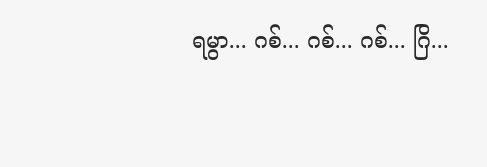ရမွာ... ဂစ်... ဂစ်... ဂစ်... ဂြိ...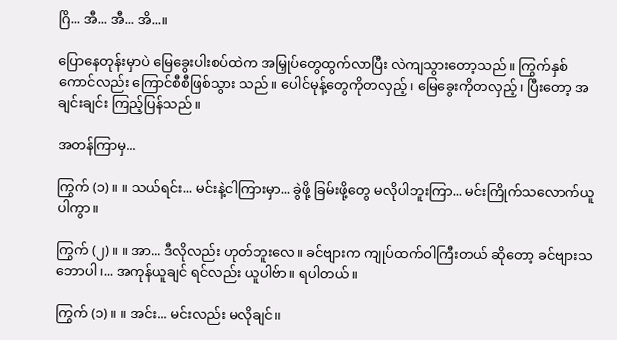ဂြိ... အီ... အီ... အိ...။

ပြောနေတုန်းမှာပဲ မြေခွေးပါးစပ်ထဲက အမြှုပ်တွေထွက်လာပြီး လဲကျသွားတော့သည်။ ကြွက်နှစ်ကောင်လည်း ကြောင်စီစီဖြစ်သွား သည်။ ပေါင်မုန့်တွေကိုတလှည့်၊ မြေခွေးကိုတလှည့်၊ ပြီးတော့ အချင်းချင်း ကြည့်ပြန်သည်။

အတန်ကြာမှ...

ကြွက် (၁) ။ ။ သယ်ရင်း... မင်းနဲ့ငါကြားမှာ... ခွဲဖို့ ခြမ်းဖို့တွေ မလိုပါဘူးကြာ... မင်းကြိုက်သလောက်ယူပါကွာ။

ကြွက် (၂) ။ ။ အာ... ဒီလိုလည်း ဟုတ်ဘူးလေ။ ခင်ဗျားက ကျုပ်ထက်ဝါကြီးတယ် ဆိုတော့ ခင်ဗျားသဘောပါ၊... အကုန်ယူချင် ရင်လည်း ယူပါဗ်ာ။ ရပါတယ်။

ကြွက် (၁) ။ ။ အင်း... မင်းလည်း မလိုချင်၊၊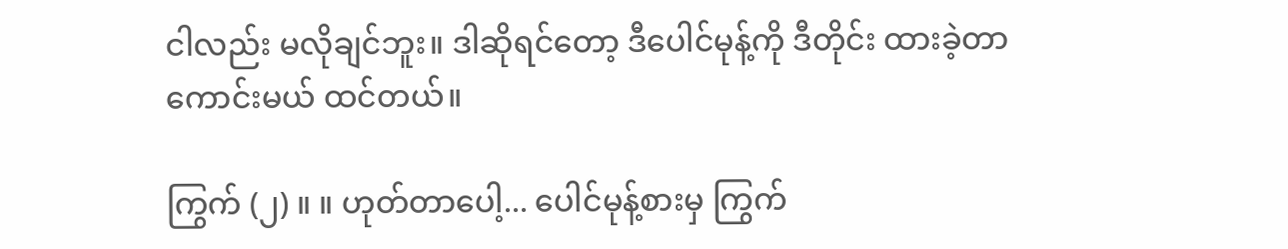ငါလည်း မလိုချင်ဘူး။ ဒါဆိုရင်တော့ ဒီပေါင်မုန့်ကို ဒီတိုင်း ထားခဲ့တာ ကောင်းမယ် ထင်တယ်။

ကြွက် (၂) ။ ။ ဟုတ်တာပေါ့... ပေါင်မုန့်စားမှ ကြွက်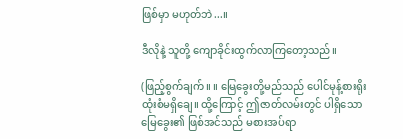ဖြစ်မှာ မဟုတ်ဘဲ...။

ဒီလိုနဲ့ သူတို့ ကျောခိုင်းထွက်လာကြတော့သည်။

(ဖြည့်စွက်ချက်။ ။ မြေခွေးတို့မည်သည် ပေါင်မုန့်စားရိုးထုံးစံမရှိချေ။ ထို့ကြောင့် ဤဇာတ်လမ်းတွင် ပါရှိသော မြေခွေး၏ ဖြစ်အင်သည် မစားအပ်ရာ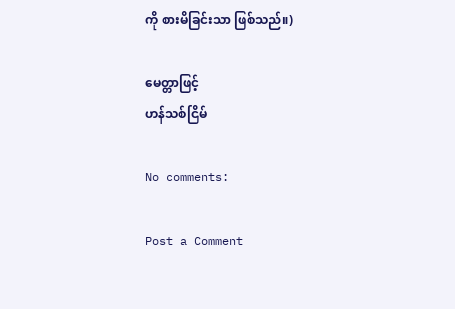ကို စားမိခြင်းသာ ဖြစ်သည်။)

မေတ္တာဖြင့်
ဟန်သစ်ငြိမ်

No comments:

Post a Comment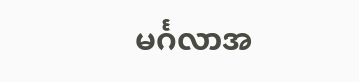မင်္ဂလာအ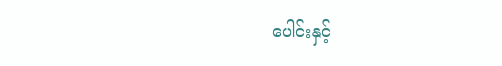ပေါင်းနှင့်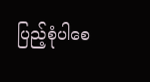ပြည့်စုံပါစေ